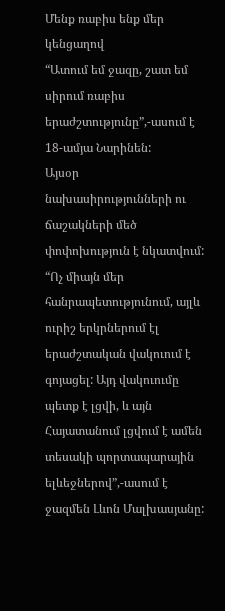Մենք ռաբիս ենք մեր կենցաղով
“Ատում եմ ջազը, շատ եմ սիրում ռաբիս երաժշտությունը”,-ասում է 18-ամյա Նարինեն:
Այսօր նախասիրությունների ու ճաշակների մեծ փոփոխություն է նկատվում:
“Ոչ միայն մեր հանրապետությունում, այլև ուրիշ երկրներում էլ երաժշտական վակուում է գոյացել: Այդ վակուումը պետք է լցվի, և այն Հայատանում լցվում է ամեն տեսակի պորտապարային ելևեջներով”,-ասում է ջազմեն Լևոն Մալխասյանը: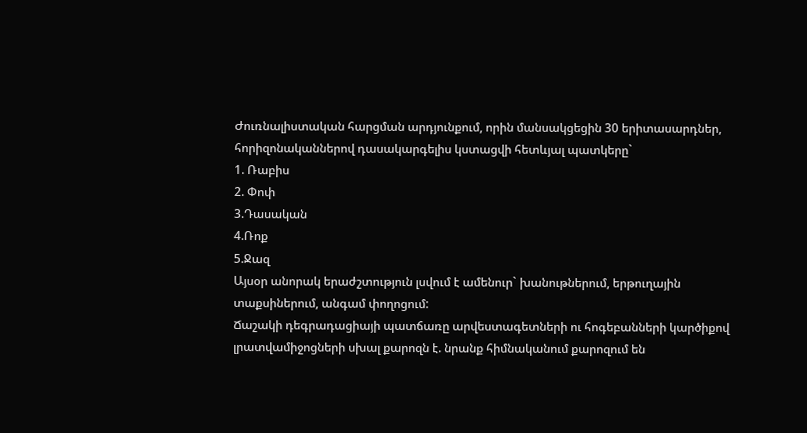Ժուռնալիստական հարցման արդյունքում, որին մանսակցեցին 30 երիտասարդներ, հորիզոնականներով դասակարգելիս կստացվի հետևյալ պատկերը`
1. Ռաբիս
2. Փոփ
3.Դասական
4.Ռոք
5.Ջազ
Այսօր անորակ երաժշտություն լսվում է ամենուր` խանութներում, երթուղային տաքսիներում, անգամ փողոցում:
Ճաշակի դեգրադացիայի պատճառը արվեստագետների ու հոգեբանների կարծիքով լրատվամիջոցների սխալ քարոզն է. նրանք հիմնականում քարոզում են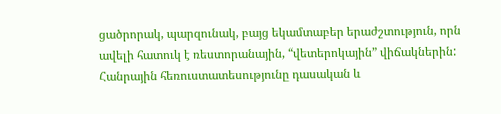ցածրորակ, պարզունակ, բայց եկամտաբեր երաժշտություն, որն ավելի հատուկ է ռեստորանային, “վետերոկային” վիճակներին:
Հանրային հեռուստատեսությունը դասական և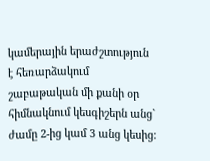կամերային երաժշտություն է հեռարձակում շաբաթական մի քանի օր հիմնակնում կեսգիշերն անց` ժամը 2-ից կամ 3 անց կեսից: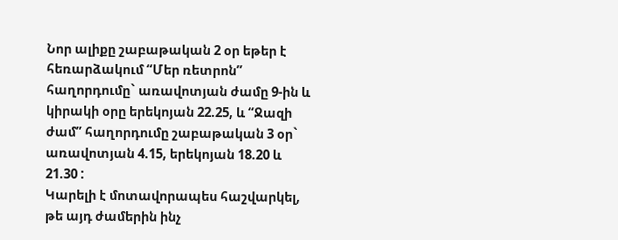Նոր ալիքը շաբաթական 2 օր եթեր է հեռարձակում “Մեր ռետրոն” հաղորդումը` առավոտյան ժամը 9-ին և կիրակի օրը երեկոյան 22.25, և “Ջազի ժամ” հաղորդումը շաբաթական 3 օր` առավոտյան 4.15, երեկոյան 18.20 և 21.30 :
Կարելի է մոտավորապես հաշվարկել, թե այդ ժամերին ինչ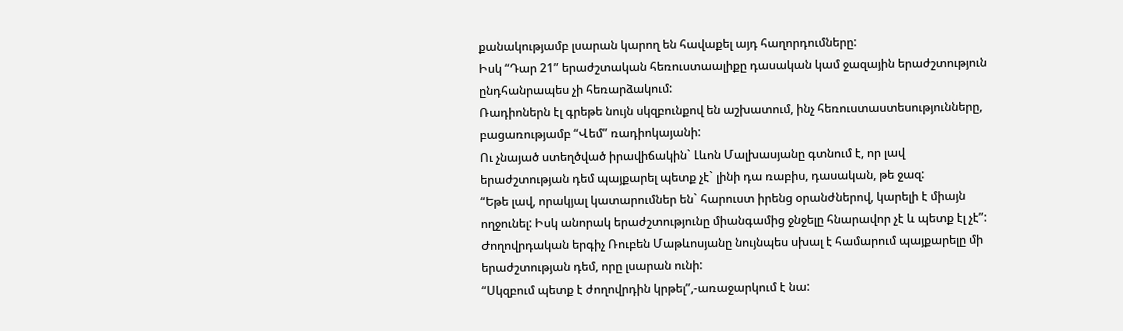քանակությամբ լսարան կարող են հավաքել այդ հաղորդումները:
Իսկ “Դար 21” երաժշտական հեռուստաալիքը դասական կամ ջազային երաժշտություն ընդհանրապես չի հեռարձակում:
Ռադիոներն էլ գրեթե նույն սկզբունքով են աշխատում, ինչ հեռուստաստեսությունները, բացառությամբ “Վեմ” ռադիոկայանի:
Ու չնայած ստեղծված իրավիճակին` Լևոն Մալխասյանը գտնում է, որ լավ երաժշտության դեմ պայքարել պետք չէ` լինի դա ռաբիս, դասական, թե ջազ:
“Եթե լավ, որակյալ կատարումներ են` հարուստ իրենց օրանժներով, կարելի է միայն ողջունել: Իսկ անորակ երաժշտությունը միանգամից ջնջելը հնարավոր չէ և պետք էլ չէ”:
Ժողովրդական երգիչ Ռուբեն Մաթևոսյանը նույնպես սխալ է համարում պայքարելը մի երաժշտության դեմ, որը լսարան ունի:
“Սկզբում պետք է ժողովրդին կրթել”,-առաջարկում է նա: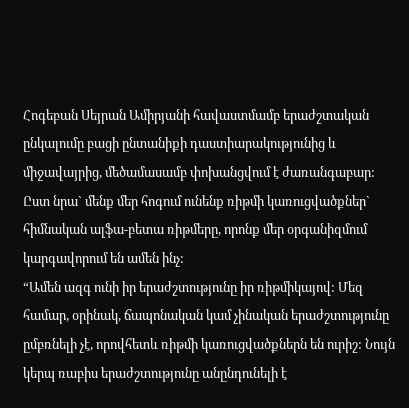Հոգեբան Սեյրան Ամիրյանի հավաստմամբ երաժշտական ընկալումը բացի ընտանիքի դաստիարակությունից և միջավայրից, մեծամասամբ փոխանցվում է ժառանգաբար:
Ըստ նրա` մենք մեր հոգում ունենք ռիթմի կառուցվածքներ` հիմնական ալֆա-բետա ռիթմերը, որոնք մեր օրգանիզմում կարգավորում են ամեն ինչ:
“Ամեն ազգ ունի իր երաժշտությունը իր ռիթմիկայով: Մեզ համար, օրինակ, ճապոնական կամ չինական երաժշտությունը ըմբռնելի չէ, որովհետև ռիթմի կառուցվածքներն են ուրիշ: Նույն կերպ ռաբիս երաժշտությունը անընդունելի է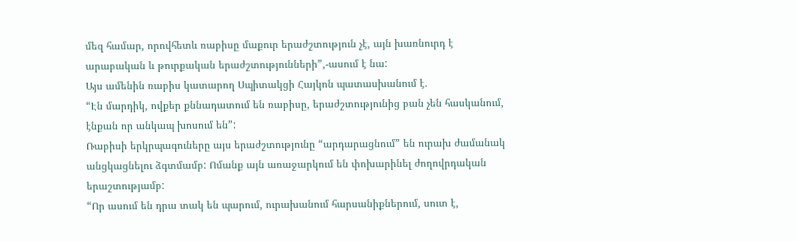մեզ համար, որովհետև ռաբիսը մաքուր երաժշտություն չէ, այն խառնուրդ է արաբական և թուրքական երաժշտությունների”,-ասում է նա:
Այս ամենին ռաբիս կատարող Սպիտակցի Հայկոն պատասխանում է.
“Էն մարդիկ, ովքեր քննադատում են ռաբիսը, երաժշտությունից բան չեն հասկանում, էնքան որ անկապ խոսում են”:
Ռաբիսի երկրպագուները այս երաժշտությունը “արդարացնում” են ուրախ ժամանակ անցկացնելու ձգտմամբ: Ոմանք այն առաջարկում են փոխարինել ժողովրդական երաշտությամբ:
“Որ ասում են դրա տակ են պարում, ուրախանում հարսանիքներում, սուտ է,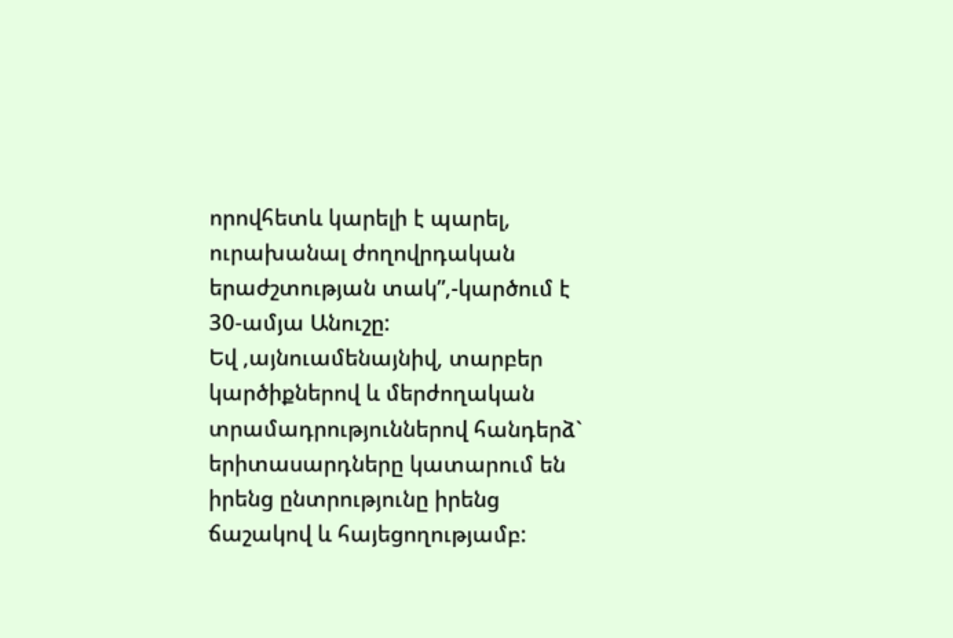որովհետև կարելի է պարել, ուրախանալ ժողովրդական երաժշտության տակ”,-կարծում է 30-ամյա Անուշը:
Եվ ,այնուամենայնիվ, տարբեր կարծիքներով և մերժողական տրամադրություններով հանդերձ` երիտասարդները կատարում են իրենց ընտրությունը իրենց ճաշակով և հայեցողությամբ: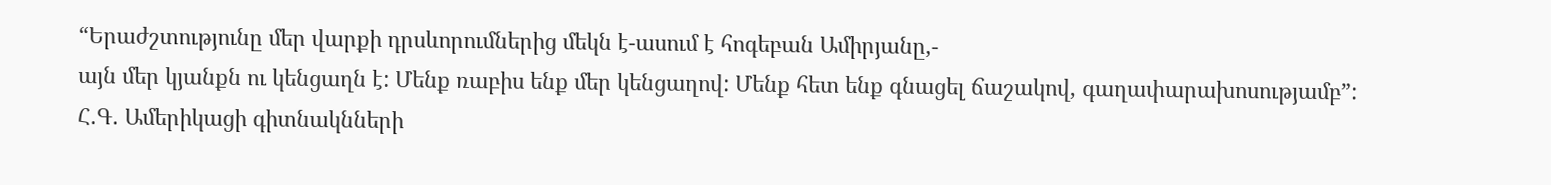“Երաժշտությունը մեր վարքի դրսևորումներից մեկն է-ասում է հոգեբան Ամիրյանը,-
այն մեր կյանքն ու կենցաղն է: Մենք ռաբիս ենք մեր կենցաղով: Մենք հետ ենք գնացել ճաշակով, գաղափարախոսությամբ”:
Հ.Գ. Ամերիկացի գիտնակնների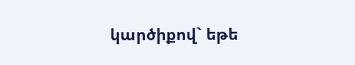կարծիքով` եթե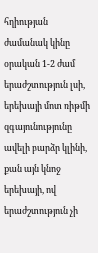հղիության ժամանակ կինը օրական 1-2 ժամ երաժշտություն լսի, երեխայի մոտ ռիթմի զգայունությունը ավելի բարձր կլինի, քան այն կնոջ երեխայի, ով երաժշտություն չի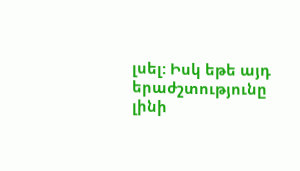լսել: Իսկ եթե այդ երաժշտությունը լինի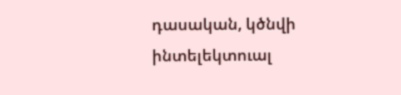դասական, կծնվի ինտելեկտուալ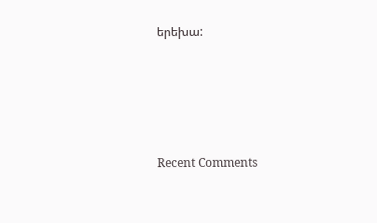երեխա:






Recent Comments